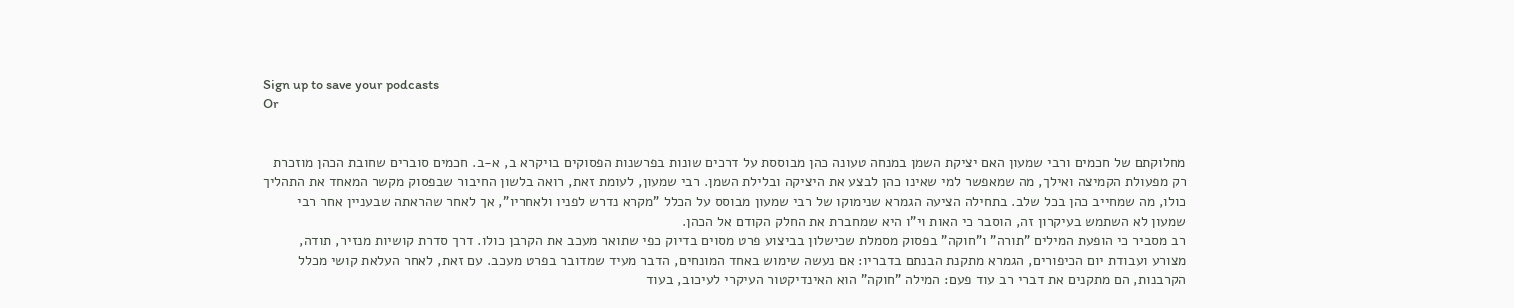Sign up to save your podcasts
Or


מחלוקתם של חכמים ורבי שמעון האם יציקת השמן במנחה טעונה כהן מבוססת על דרכים שונות בפרשנות הפסוקים בויקרא ב, א-ב. חכמים סוברים שחובת הכהן מוזכרת רק מפעולת הקמיצה ואילך, מה שמאפשר למי שאינו כהן לבצע את היציקה ובלילת השמן. רבי שמעון, לעומת זאת, רואה בלשון החיבור שבפסוק מקשר המאחד את התהליך כולו, מה שמחייב כהן בכל שלב. בתחילה הציעה הגמרא שנימוקו של רבי שמעון מבוסס על הכלל "מקרא נדרש לפניו ולאחריו", אך לאחר שהראתה שבעניין אחר רבי שמעון לא השתמש בעיקרון זה, הוסבר כי האות וי"ו היא שמחברת את החלק הקודם אל הכהן.
רב מסביר כי הופעת המילים "תורה" ו"חוקה" בפסוק מסמלת שכישלון בביצוע פרט מסוים בדיוק כפי שתואר מעכב את הקרבן כולו. דרך סדרת קושיות מנזיר, תודה, מצורע ועבודת יום הכיפורים, הגמרא מתקנת הבנתם בדבריו: אם נעשה שימוש באחד המונחים, הדבר מעיד שמדובר בפרט מעכב. עם זאת, לאחר העלאת קושי מכלל הקרבנות, הם מתקנים את דברי רב עוד פעם: המילה "חוקה" הוא האינדיקטור העיקרי לעיכוב, בעוד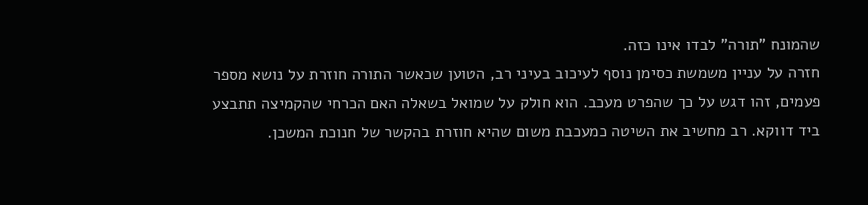שהמונח "תורה" לבדו אינו כזה.
חזרה על עניין משמשת כסימן נוסף לעיכוב בעיני רב, הטוען שכאשר התורה חוזרת על נושא מספר פעמים, זהו דגש על כך שהפרט מעכב. הוא חולק על שמואל בשאלה האם הכרחי שהקמיצה תתבצע ביד דווקא. רב מחשיב את השיטה כמעכבת משום שהיא חוזרת בהקשר של חנוכת המשכן.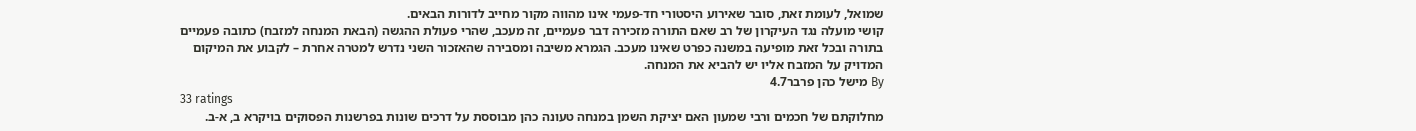שמואל, לעומת זאת, סובר שאירוע היסטורי חד-פעמי אינו מהווה מקור מחייב לדורות הבאים.
קושי מועלה נגד העיקרון של רב שאם התורה מזכירה דבר פעמיים, זה מעכב, שהרי פעולת ההגשה (הבאת המנחה למזבח) כתובה פעמיים בתורה ובכל זאת מופיעה במשנה כפרט שאינו מעכב. הגמרא משיבה ומסבירה שהאזכור השני נדרש למטרה אחרת – לקבוע את המיקום המדויק על המזבח אליו יש להביא את המנחה.
By מישל כהן פרבר4.7
33 ratings
מחלוקתם של חכמים ורבי שמעון האם יציקת השמן במנחה טעונה כהן מבוססת על דרכים שונות בפרשנות הפסוקים בויקרא ב, א-ב.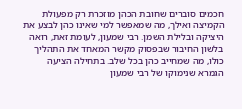חכמים סוברים שחובת הכהן מוזכרת רק מפעולת הקמיצה ואילך, מה שמאפשר למי שאינו כהן לבצע את היציקה ובלילת השמן. רבי שמעון, לעומת זאת, רואה בלשון החיבור שבפסוק מקשר המאחד את התהליך כולו, מה שמחייב כהן בכל שלב. בתחילה הציעה הגמרא שנימוקו של רבי שמעון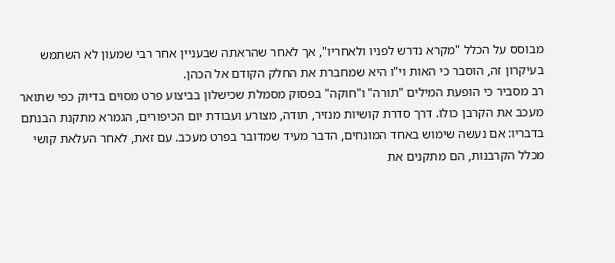מבוסס על הכלל "מקרא נדרש לפניו ולאחריו", אך לאחר שהראתה שבעניין אחר רבי שמעון לא השתמש בעיקרון זה, הוסבר כי האות וי"ו היא שמחברת את החלק הקודם אל הכהן.
רב מסביר כי הופעת המילים "תורה" ו"חוקה" בפסוק מסמלת שכישלון בביצוע פרט מסוים בדיוק כפי שתואר מעכב את הקרבן כולו. דרך סדרת קושיות מנזיר, תודה, מצורע ועבודת יום הכיפורים, הגמרא מתקנת הבנתם בדבריו: אם נעשה שימוש באחד המונחים, הדבר מעיד שמדובר בפרט מעכב. עם זאת, לאחר העלאת קושי מכלל הקרבנות, הם מתקנים את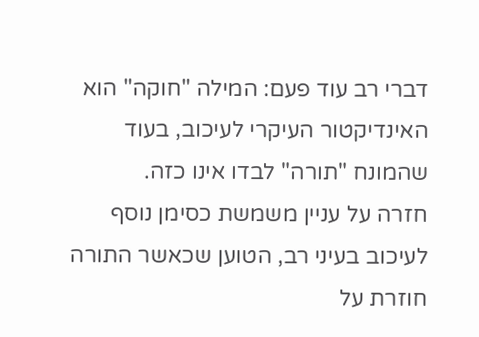דברי רב עוד פעם: המילה "חוקה" הוא האינדיקטור העיקרי לעיכוב, בעוד שהמונח "תורה" לבדו אינו כזה.
חזרה על עניין משמשת כסימן נוסף לעיכוב בעיני רב, הטוען שכאשר התורה חוזרת על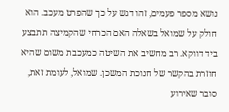נושא מספר פעמים, זהו דגש על כך שהפרט מעכב. הוא חולק על שמואל בשאלה האם הכרחי שהקמיצה תתבצע ביד דווקא. רב מחשיב את השיטה כמעכבת משום שהיא חוזרת בהקשר של חנוכת המשכן. שמואל, לעומת זאת, סובר שאירוע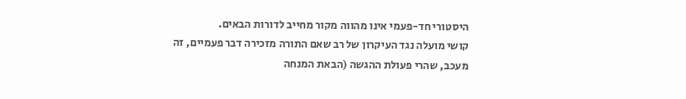היסטורי חד-פעמי אינו מהווה מקור מחייב לדורות הבאים.
קושי מועלה נגד העיקרון של רב שאם התורה מזכירה דבר פעמיים, זה מעכב, שהרי פעולת ההגשה (הבאת המנחה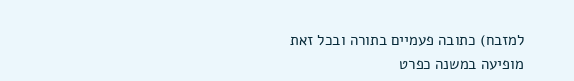למזבח) כתובה פעמיים בתורה ובכל זאת מופיעה במשנה כפרט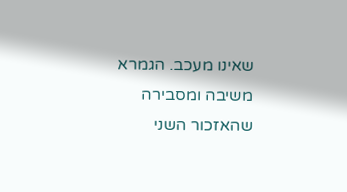שאינו מעכב. הגמרא משיבה ומסבירה שהאזכור השני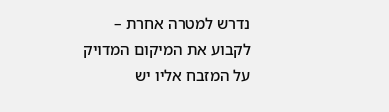נדרש למטרה אחרת – לקבוע את המיקום המדויק על המזבח אליו יש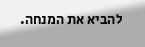להביא את המנחה.